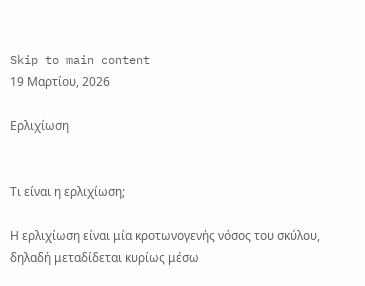Skip to main content
19 Μαρτίου, 2026

Ερλιχίωση


Τι είναι η ερλιχίωση;

Η ερλιχίωση είναι μία κροτωνογενής νόσος του σκύλου, δηλαδή μεταδίδεται κυρίως μέσω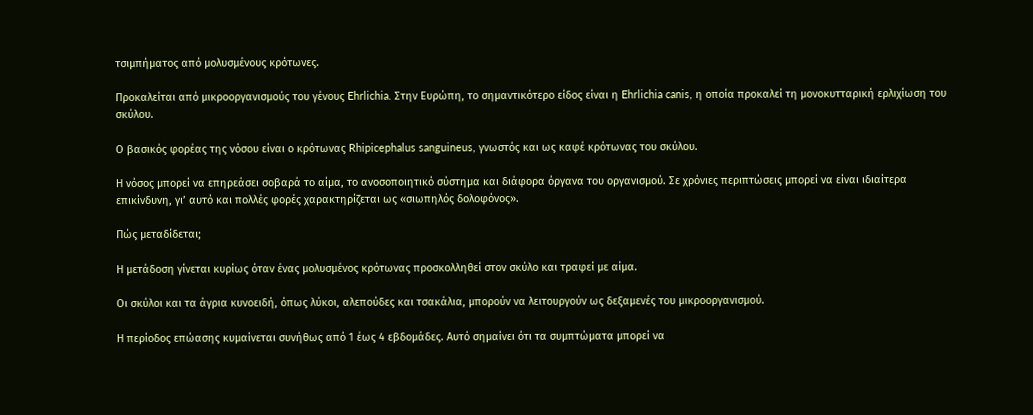τσιμπήματος από μολυσμένους κρότωνες.

Προκαλείται από μικροοργανισμούς του γένους Ehrlichia. Στην Ευρώπη, το σημαντικότερο είδος είναι η Ehrlichia canis, η οποία προκαλεί τη μονοκυτταρική ερλιχίωση του σκύλου.

Ο βασικός φορέας της νόσου είναι ο κρότωνας Rhipicephalus sanguineus, γνωστός και ως καφέ κρότωνας του σκύλου.

Η νόσος μπορεί να επηρεάσει σοβαρά το αίμα, το ανοσοποιητικό σύστημα και διάφορα όργανα του οργανισμού. Σε χρόνιες περιπτώσεις μπορεί να είναι ιδιαίτερα επικίνδυνη, γι’ αυτό και πολλές φορές χαρακτηρίζεται ως «σιωπηλός δολοφόνος».

Πώς μεταδίδεται;

Η μετάδοση γίνεται κυρίως όταν ένας μολυσμένος κρότωνας προσκολληθεί στον σκύλο και τραφεί με αίμα.

Οι σκύλοι και τα άγρια κυνοειδή, όπως λύκοι, αλεπούδες και τσακάλια, μπορούν να λειτουργούν ως δεξαμενές του μικροοργανισμού.

Η περίοδος επώασης κυμαίνεται συνήθως από 1 έως 4 εβδομάδες. Αυτό σημαίνει ότι τα συμπτώματα μπορεί να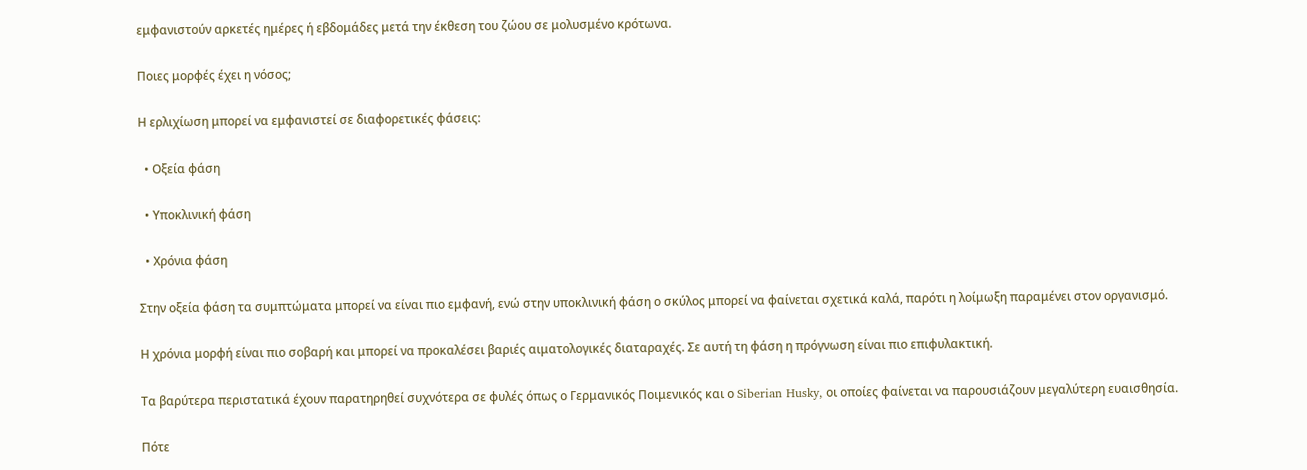εμφανιστούν αρκετές ημέρες ή εβδομάδες μετά την έκθεση του ζώου σε μολυσμένο κρότωνα.

Ποιες μορφές έχει η νόσος;

Η ερλιχίωση μπορεί να εμφανιστεί σε διαφορετικές φάσεις:

  • Οξεία φάση

  • Υποκλινική φάση

  • Χρόνια φάση

Στην οξεία φάση τα συμπτώματα μπορεί να είναι πιο εμφανή, ενώ στην υποκλινική φάση ο σκύλος μπορεί να φαίνεται σχετικά καλά, παρότι η λοίμωξη παραμένει στον οργανισμό.

Η χρόνια μορφή είναι πιο σοβαρή και μπορεί να προκαλέσει βαριές αιματολογικές διαταραχές. Σε αυτή τη φάση η πρόγνωση είναι πιο επιφυλακτική.

Τα βαρύτερα περιστατικά έχουν παρατηρηθεί συχνότερα σε φυλές όπως ο Γερμανικός Ποιμενικός και ο Siberian Husky, οι οποίες φαίνεται να παρουσιάζουν μεγαλύτερη ευαισθησία.

Πότε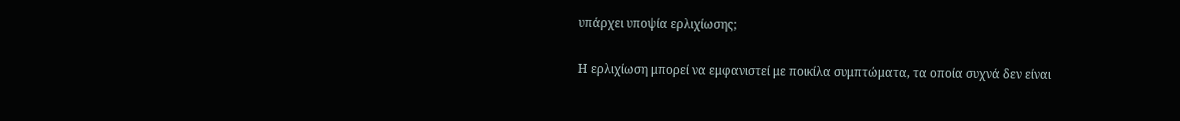υπάρχει υποψία ερλιχίωσης;

Η ερλιχίωση μπορεί να εμφανιστεί με ποικίλα συμπτώματα, τα οποία συχνά δεν είναι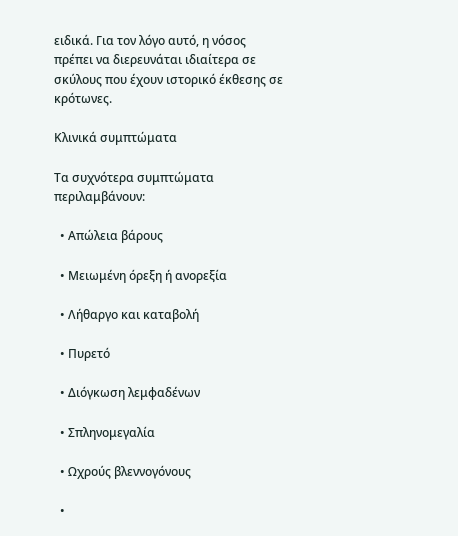ειδικά. Για τον λόγο αυτό, η νόσος πρέπει να διερευνάται ιδιαίτερα σε σκύλους που έχουν ιστορικό έκθεσης σε κρότωνες.

Κλινικά συμπτώματα

Τα συχνότερα συμπτώματα περιλαμβάνουν:

  • Απώλεια βάρους

  • Μειωμένη όρεξη ή ανορεξία

  • Λήθαργο και καταβολή

  • Πυρετό

  • Διόγκωση λεμφαδένων

  • Σπληνομεγαλία

  • Ωχρούς βλεννογόνους

  •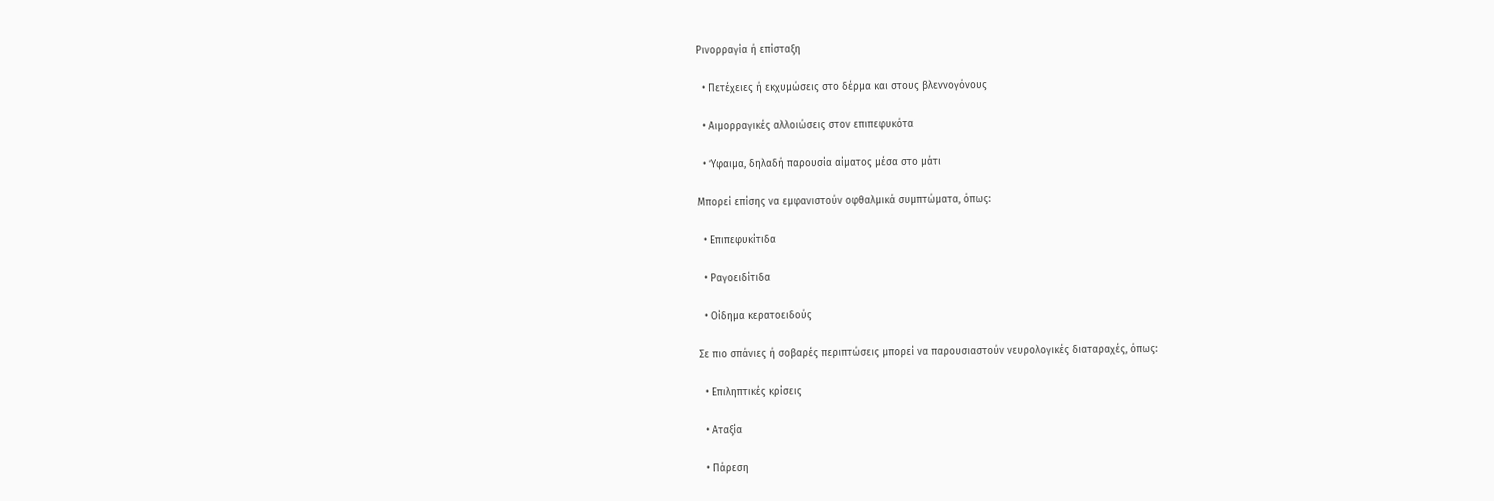Ρινορραγία ή επίσταξη

  • Πετέχειες ή εκχυμώσεις στο δέρμα και στους βλεννογόνους

  • Αιμορραγικές αλλοιώσεις στον επιπεφυκότα

  • Ύφαιμα, δηλαδή παρουσία αίματος μέσα στο μάτι

Μπορεί επίσης να εμφανιστούν οφθαλμικά συμπτώματα, όπως:

  • Επιπεφυκίτιδα

  • Ραγοειδίτιδα

  • Οίδημα κερατοειδούς

Σε πιο σπάνιες ή σοβαρές περιπτώσεις μπορεί να παρουσιαστούν νευρολογικές διαταραχές, όπως:

  • Επιληπτικές κρίσεις

  • Αταξία

  • Πάρεση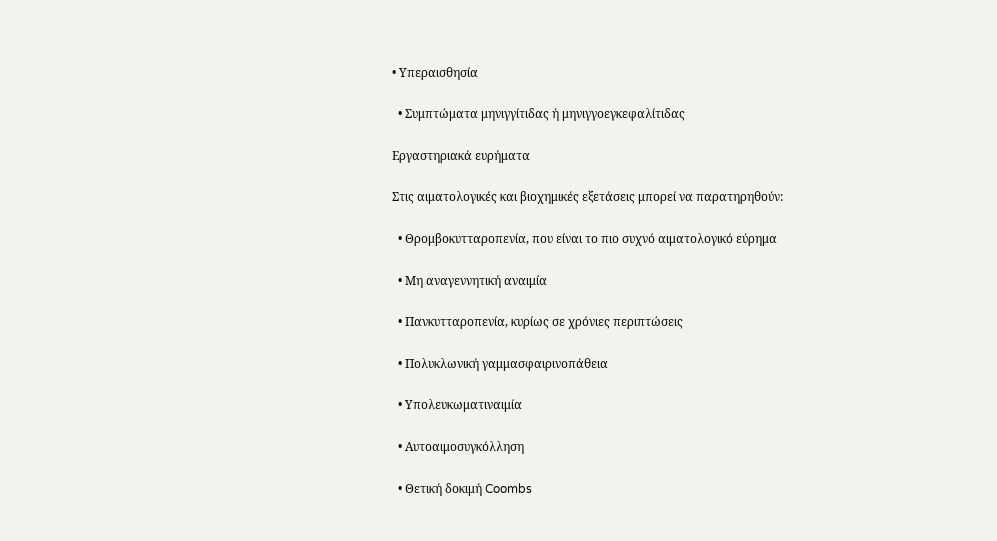• Υπεραισθησία

  • Συμπτώματα μηνιγγίτιδας ή μηνιγγοεγκεφαλίτιδας

Εργαστηριακά ευρήματα

Στις αιματολογικές και βιοχημικές εξετάσεις μπορεί να παρατηρηθούν:

  • Θρομβοκυτταροπενία, που είναι το πιο συχνό αιματολογικό εύρημα

  • Μη αναγεννητική αναιμία

  • Πανκυτταροπενία, κυρίως σε χρόνιες περιπτώσεις

  • Πολυκλωνική γαμμασφαιρινοπάθεια

  • Υπολευκωματιναιμία

  • Αυτοαιμοσυγκόλληση

  • Θετική δοκιμή Coombs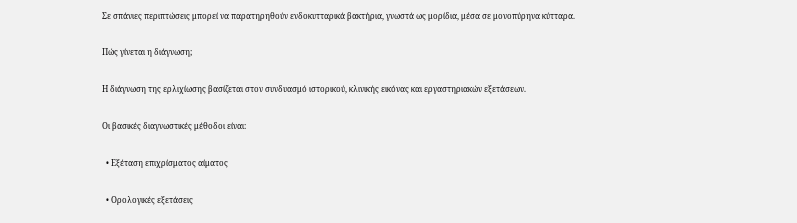Σε σπάνιες περιπτώσεις μπορεί να παρατηρηθούν ενδοκυτταρικά βακτήρια, γνωστά ως μορίδια, μέσα σε μονοπύρηνα κύτταρα.

Πώς γίνεται η διάγνωση;

Η διάγνωση της ερλιχίωσης βασίζεται στον συνδυασμό ιστορικού, κλινικής εικόνας και εργαστηριακών εξετάσεων.

Οι βασικές διαγνωστικές μέθοδοι είναι:

  • Εξέταση επιχρίσματος αίματος

  • Ορολογικές εξετάσεις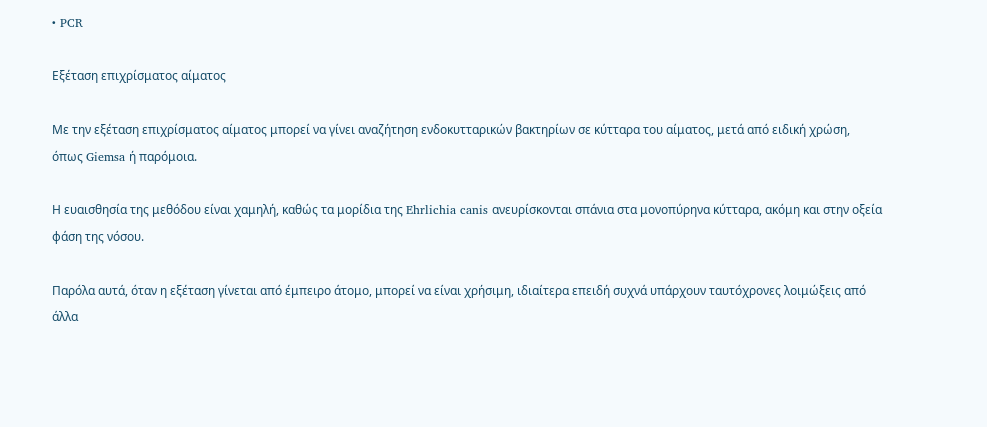• PCR

Εξέταση επιχρίσματος αίματος

Με την εξέταση επιχρίσματος αίματος μπορεί να γίνει αναζήτηση ενδοκυτταρικών βακτηρίων σε κύτταρα του αίματος, μετά από ειδική χρώση, όπως Giemsa ή παρόμοια.

Η ευαισθησία της μεθόδου είναι χαμηλή, καθώς τα μορίδια της Ehrlichia canis ανευρίσκονται σπάνια στα μονοπύρηνα κύτταρα, ακόμη και στην οξεία φάση της νόσου.

Παρόλα αυτά, όταν η εξέταση γίνεται από έμπειρο άτομο, μπορεί να είναι χρήσιμη, ιδιαίτερα επειδή συχνά υπάρχουν ταυτόχρονες λοιμώξεις από άλλα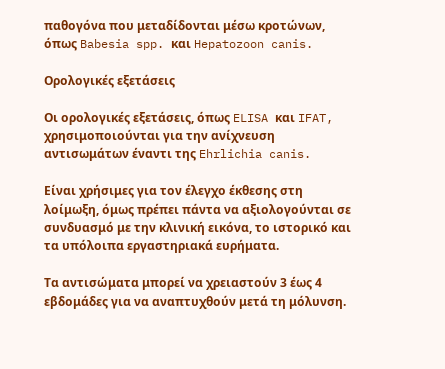παθογόνα που μεταδίδονται μέσω κροτώνων, όπως Babesia spp. και Hepatozoon canis.

Ορολογικές εξετάσεις

Οι ορολογικές εξετάσεις, όπως ELISA και IFAT, χρησιμοποιούνται για την ανίχνευση αντισωμάτων έναντι της Ehrlichia canis.

Είναι χρήσιμες για τον έλεγχο έκθεσης στη λοίμωξη, όμως πρέπει πάντα να αξιολογούνται σε συνδυασμό με την κλινική εικόνα, το ιστορικό και τα υπόλοιπα εργαστηριακά ευρήματα.

Τα αντισώματα μπορεί να χρειαστούν 3 έως 4 εβδομάδες για να αναπτυχθούν μετά τη μόλυνση.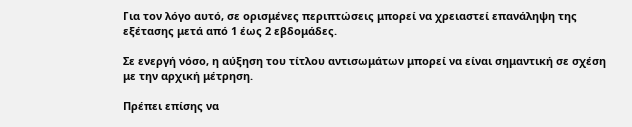Για τον λόγο αυτό, σε ορισμένες περιπτώσεις μπορεί να χρειαστεί επανάληψη της εξέτασης μετά από 1 έως 2 εβδομάδες.

Σε ενεργή νόσο, η αύξηση του τίτλου αντισωμάτων μπορεί να είναι σημαντική σε σχέση με την αρχική μέτρηση.

Πρέπει επίσης να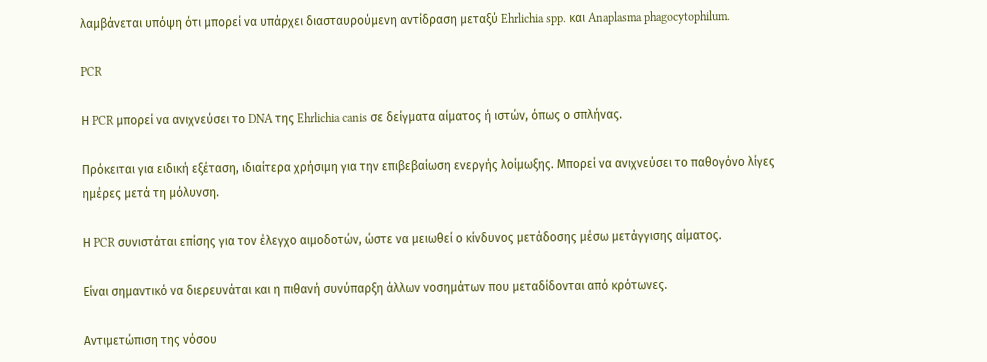λαμβάνεται υπόψη ότι μπορεί να υπάρχει διασταυρούμενη αντίδραση μεταξύ Ehrlichia spp. και Anaplasma phagocytophilum.

PCR

Η PCR μπορεί να ανιχνεύσει το DNA της Ehrlichia canis σε δείγματα αίματος ή ιστών, όπως ο σπλήνας.

Πρόκειται για ειδική εξέταση, ιδιαίτερα χρήσιμη για την επιβεβαίωση ενεργής λοίμωξης. Μπορεί να ανιχνεύσει το παθογόνο λίγες ημέρες μετά τη μόλυνση.

Η PCR συνιστάται επίσης για τον έλεγχο αιμοδοτών, ώστε να μειωθεί ο κίνδυνος μετάδοσης μέσω μετάγγισης αίματος.

Είναι σημαντικό να διερευνάται και η πιθανή συνύπαρξη άλλων νοσημάτων που μεταδίδονται από κρότωνες.

Αντιμετώπιση της νόσου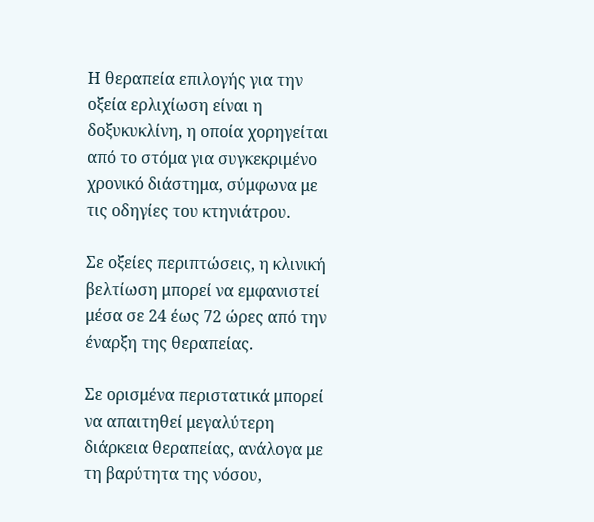Η θεραπεία επιλογής για την οξεία ερλιχίωση είναι η δοξυκυκλίνη, η οποία χορηγείται από το στόμα για συγκεκριμένο χρονικό διάστημα, σύμφωνα με τις οδηγίες του κτηνιάτρου.

Σε οξείες περιπτώσεις, η κλινική βελτίωση μπορεί να εμφανιστεί μέσα σε 24 έως 72 ώρες από την έναρξη της θεραπείας.

Σε ορισμένα περιστατικά μπορεί να απαιτηθεί μεγαλύτερη διάρκεια θεραπείας, ανάλογα με τη βαρύτητα της νόσου,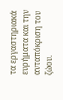τα εργαστηριακά ευρήματα και την ανταπόκριση του ζώου.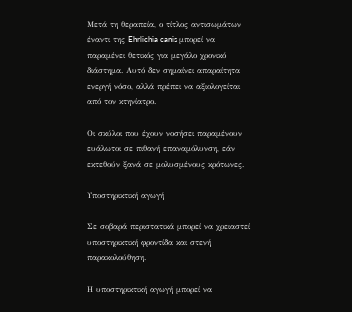Μετά τη θεραπεία, ο τίτλος αντισωμάτων έναντι της Ehrlichia canis μπορεί να παραμένει θετικός για μεγάλο χρονικό διάστημα. Αυτό δεν σημαίνει απαραίτητα ενεργή νόσο, αλλά πρέπει να αξιολογείται από τον κτηνίατρο.

Οι σκύλοι που έχουν νοσήσει παραμένουν ευάλωτοι σε πιθανή επαναμόλυνση, εάν εκτεθούν ξανά σε μολυσμένους κρότωνες.

Υποστηρικτική αγωγή

Σε σοβαρά περιστατικά μπορεί να χρειαστεί υποστηρικτική φροντίδα και στενή παρακολούθηση.

Η υποστηρικτική αγωγή μπορεί να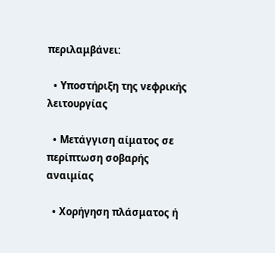περιλαμβάνει:

  • Υποστήριξη της νεφρικής λειτουργίας

  • Μετάγγιση αίματος σε περίπτωση σοβαρής αναιμίας

  • Χορήγηση πλάσματος ή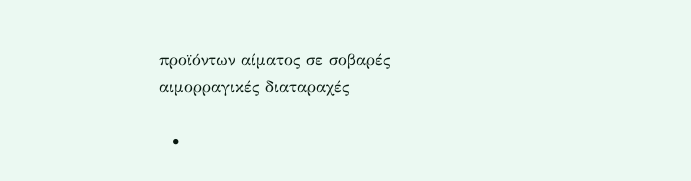προϊόντων αίματος σε σοβαρές αιμορραγικές διαταραχές

  •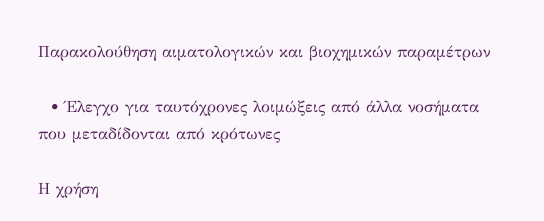Παρακολούθηση αιματολογικών και βιοχημικών παραμέτρων

  • Έλεγχο για ταυτόχρονες λοιμώξεις από άλλα νοσήματα που μεταδίδονται από κρότωνες

Η χρήση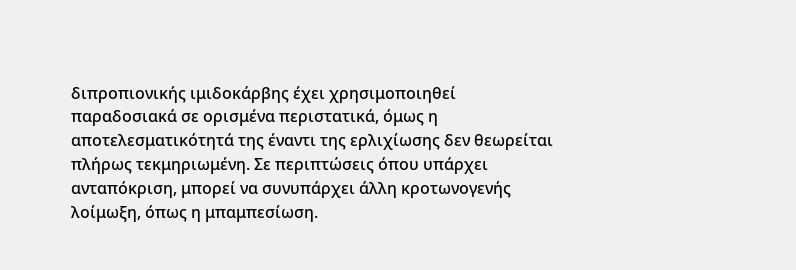διπροπιονικής ιμιδοκάρβης έχει χρησιμοποιηθεί παραδοσιακά σε ορισμένα περιστατικά, όμως η αποτελεσματικότητά της έναντι της ερλιχίωσης δεν θεωρείται πλήρως τεκμηριωμένη. Σε περιπτώσεις όπου υπάρχει ανταπόκριση, μπορεί να συνυπάρχει άλλη κροτωνογενής λοίμωξη, όπως η μπαμπεσίωση.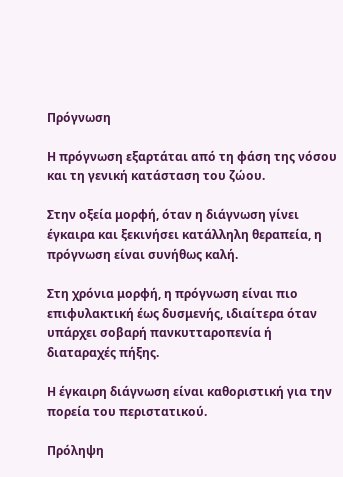Πρόγνωση

Η πρόγνωση εξαρτάται από τη φάση της νόσου και τη γενική κατάσταση του ζώου.

Στην οξεία μορφή, όταν η διάγνωση γίνει έγκαιρα και ξεκινήσει κατάλληλη θεραπεία, η πρόγνωση είναι συνήθως καλή.

Στη χρόνια μορφή, η πρόγνωση είναι πιο επιφυλακτική έως δυσμενής, ιδιαίτερα όταν υπάρχει σοβαρή πανκυτταροπενία ή διαταραχές πήξης.

Η έγκαιρη διάγνωση είναι καθοριστική για την πορεία του περιστατικού.

Πρόληψη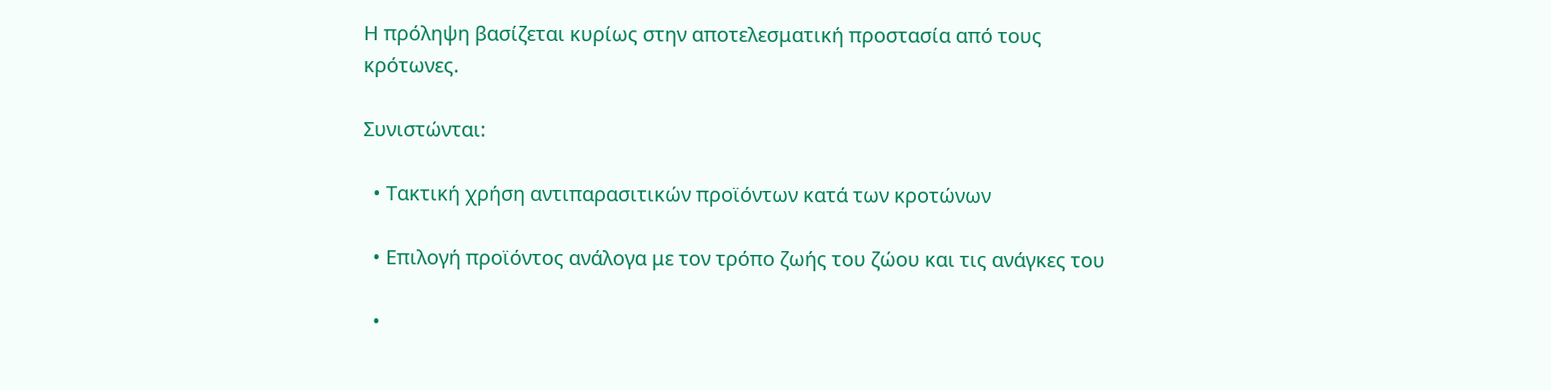Η πρόληψη βασίζεται κυρίως στην αποτελεσματική προστασία από τους κρότωνες.

Συνιστώνται:

  • Τακτική χρήση αντιπαρασιτικών προϊόντων κατά των κροτώνων

  • Επιλογή προϊόντος ανάλογα με τον τρόπο ζωής του ζώου και τις ανάγκες του

  •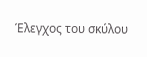Έλεγχος του σκύλου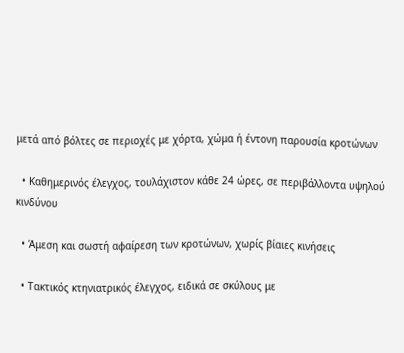μετά από βόλτες σε περιοχές με χόρτα, χώμα ή έντονη παρουσία κροτώνων

  • Καθημερινός έλεγχος, τουλάχιστον κάθε 24 ώρες, σε περιβάλλοντα υψηλού κινδύνου

  • Άμεση και σωστή αφαίρεση των κροτώνων, χωρίς βίαιες κινήσεις

  • Τακτικός κτηνιατρικός έλεγχος, ειδικά σε σκύλους με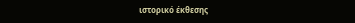ιστορικό έκθεσης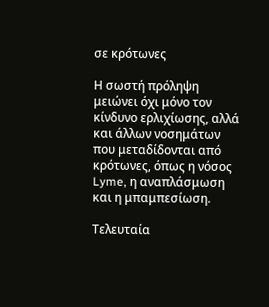σε κρότωνες

Η σωστή πρόληψη μειώνει όχι μόνο τον κίνδυνο ερλιχίωσης, αλλά και άλλων νοσημάτων που μεταδίδονται από κρότωνες, όπως η νόσος Lyme, η αναπλάσμωση και η μπαμπεσίωση.

Τελευταία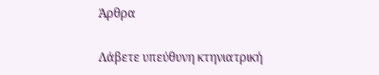Άρθρα

Λάβετε υπεύθυνη κτηνιατρική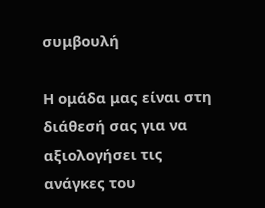συμβουλή

Η ομάδα μας είναι στη διάθεσή σας για να αξιολογήσει τις ανάγκες του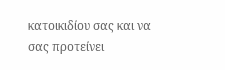κατοικιδίου σας και να σας προτείνει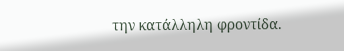την κατάλληλη φροντίδα.